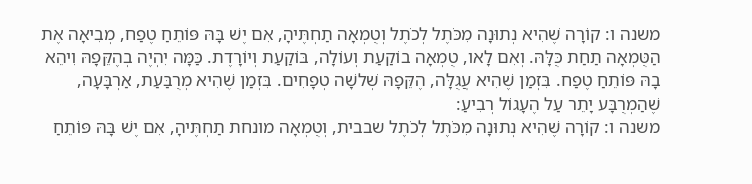משנה ו: קוֹרָה שֶׁהִיא נְתוּנָה מִכֹּתֶל לְכֹתֶל וְטֻמְאָה תַחְתֶּיהָ, אִם יֶשׁ בָּהּ פּוֹתֵחַ טֶפַח, מְבִיאָה אֶת הַטֻּמְאָה תַחַת כֻּלָּהּ. וְאִם לָאו, טֻמְאָה בוֹקַעַת וְעוֹלָה, בּוֹקַעַת וְיוֹרָדֶת. כַּמָּה יִהְיֶה בְהֶקֵּפָהּ וִיהֵא בָהּ פּוֹתֵחַ טֶפַח. בִּזְמַן שֶׁהִיא עֲגֻלָּה, הֶקֵּפָהּ שְׁלשָׁה טְפָחִים. בִּזְמַן שֶׁהִיא מְרֻבַּעַת, אַרְבָּעָה, שֶׁהַמְרֻבָּע יָתֵר עַל הֶעָגוֹל רְבִיעַ:
משנה ו: קוֹרָה שֶׁהִיא נְתוּנָה מִכֹּתֶל לְכֹתֶל שבבית, וְטֻמְאָה מונחת תַחְתֶּיהָ, אִם יֶשׁ בָּהּ פּוֹתֵחַ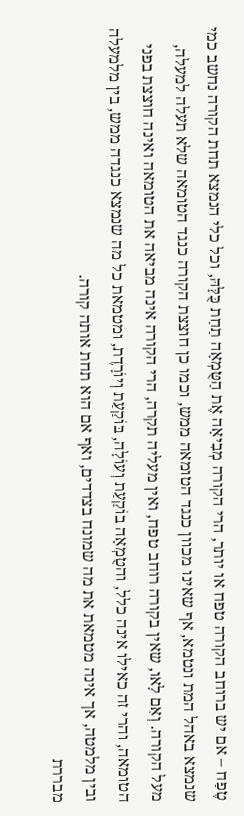טֶפַח – אם יש ברוחב הקורה טפח או יותר, הרי הקורה מְבִיאָה אֶת הַטֻּמְאָה תַחַת כֻּלָּהּ, וכל כלי הנמצא תחת הקורה נחשב כמי שנמצא באהל המת ונטמא, אף שאינו מכוון כנגד הטומאה ממש, וכמו כן חוצצת הקורה כנגד הטומאה שלא תעלה למעלה, מעל הקורה. וְאִם לָאו, שאין בקורה רוחב טפח, ואין מעליה תקרה, הרי הקורה אינה מביאה את הטומאה ואינה חוצצת בפני הטומאה, והרי זה כאילו אינה כלל, והטֻמְאָה בוֹקַעַת וְעוֹלָה, בּוֹקַעַת וְיוֹרָדֶת, ומטמאת כל מה שנמצא כנגדה ממש, בין מלמעלה ובין מלמטה, אך אינה מטמאת את מה שמונח בצדדים, ואף אם הוא תחת אותה קורה.
מבררת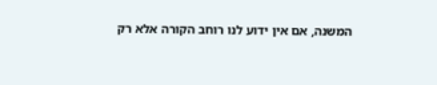המשנה, אם אין ידוע לנו רוחב הקורה אלא רק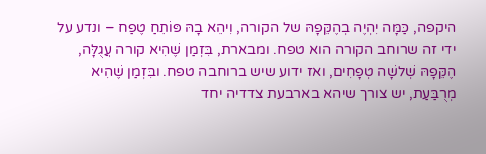היקפה, כַּמָּה יִהְיֶה בְהֶקֵּפָהּ של הקורה, וִיהֵא בָהּ פּוֹתֵחַ טֶפַח – ונדע על ידי זה שרוחב הקורה הוא טפח. ומבארת, בִּזְמַן שֶׁהִיא קורה עֲגֻלָּה, הֶקֵּפָהּ שְׁלשָׁה טְפָחִים, ואז ידוע שיש ברוחבה טפח. ובִּזְמַן שֶׁהִיא מְרֻבַּעַת, יש צורך שיהא בארבעת צדדיה יחד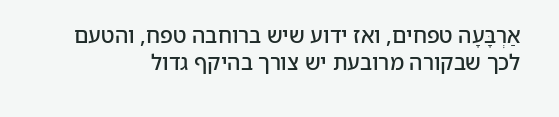אַרְבָּעָה טפחים, ואז ידוע שיש ברוחבה טפח, והטעם לכך שבקורה מרובעת יש צורך בהיקף גדול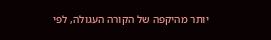יותר מהיקפה של הקורה העגולה, לפי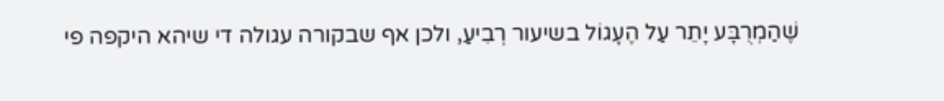שֶׁהַמְרֻבָּע יָתֵר עַל הֶעָגוֹל בשיעור רְבִיעַ, ולכן אף שבקורה עגולה די שיהא היקפה פי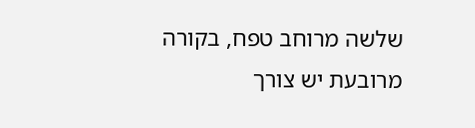שלשה מרוחב טפח, בקורה מרובעת יש צורך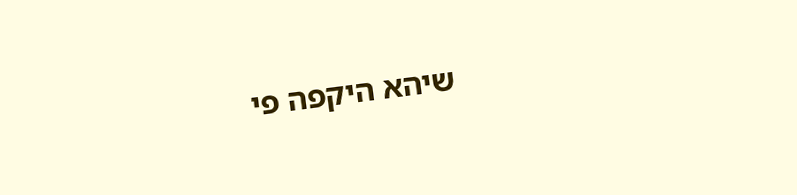שיהא היקפה פי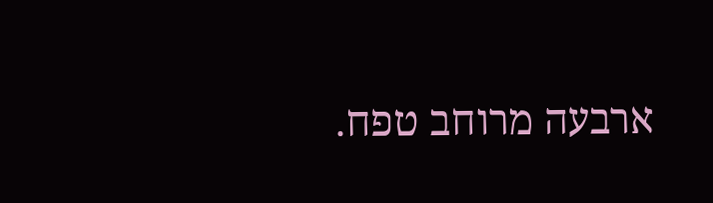ארבעה מרוחב טפח.